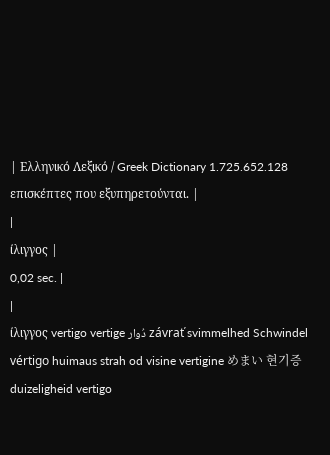| Ελληνικό Λεξικό / Greek Dictionary 1.725.652.128 επισκέπτες που εξυπηρετούνται. |
|
ίλιγγος |
0,02 sec. |
|
ίλιγγος vertigo vertige دُوار závrať svimmelhed Schwindel vértigo huimaus strah od visine vertigine めまい 현기증 duizeligheid vertigo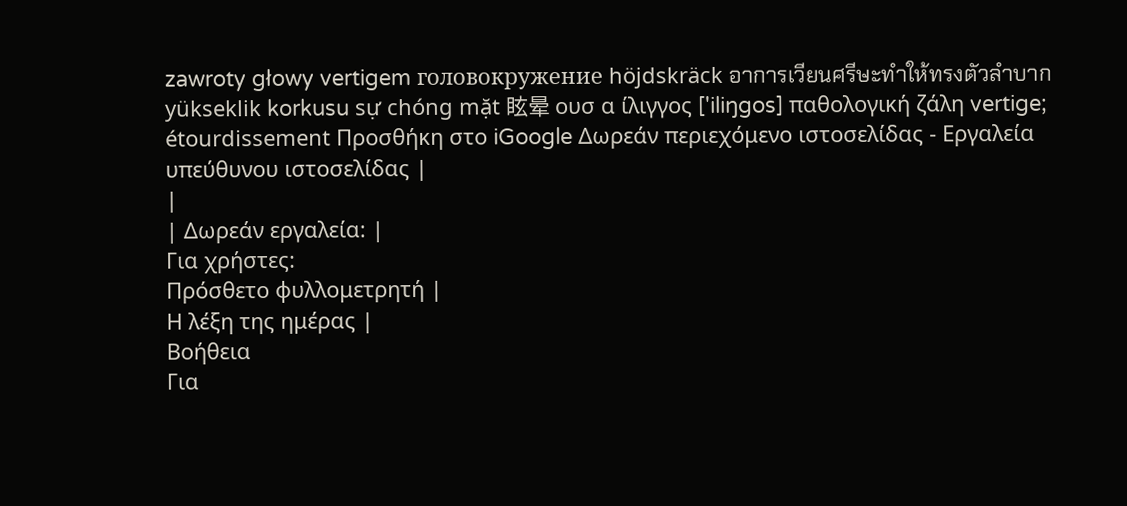zawroty głowy vertigem головокружение höjdskräck อาการเวียนศรีษะทำให้ทรงตัวลำบาก yükseklik korkusu sự chóng mặt 眩晕 ουσ α ίλιγγος ['iliŋgos] παθολογική ζάλη vertige; étourdissement Προσθήκη στο iGoogle Δωρεάν περιεχόμενο ιστοσελίδας - Εργαλεία υπεύθυνου ιστοσελίδας |
|
| Δωρεάν εργαλεία: |
Για χρήστες:
Πρόσθετο φυλλομετρητή |
Η λέξη της ημέρας |
Βοήθεια
Για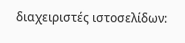διαχειριστές ιστοσελίδων: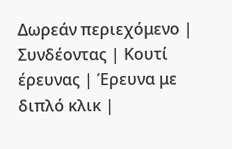Δωρεάν περιεχόμενο | Συνδέοντας | Κουτί έρευνας | Έρευνα με διπλό κλικ |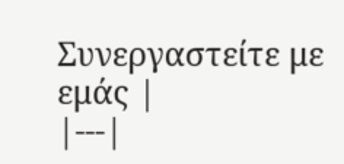Συνεργαστείτε με εμάς |
|---|